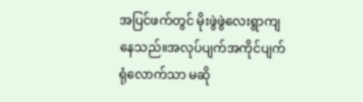အပြင်ဖက်တွင် မိုးဖွဲဖွဲလေးရွာကျနေသည်။အလုပ်ပျက်အကိုင်ပျက်ရုံလောက်သာ မဆို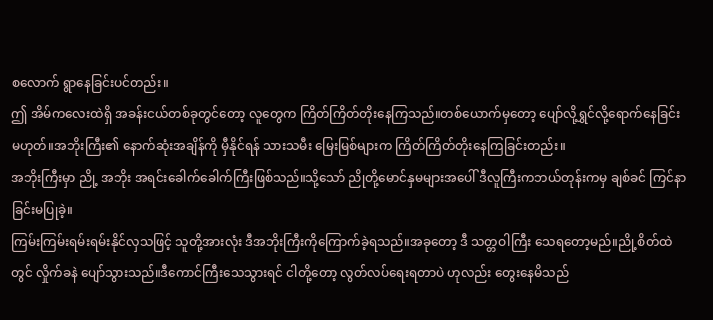စလောက် ရွာနေခြင်းပင်တည်း။
ဤ အိမ်ကလေးထဲရှိ အခန်းငယ်တစ်ခုတွင်တော့ လူတွေက ကြိတ်ကြိတ်တိုးနေကြသည်။တစ်ယောက်မှတော့ ပျော်လို့ရွှင်လို့ရောက်နေခြင်းမဟုတ်။အဘိုးကြီး၏ နောက်ဆုံးအချိန်ကို မှီနိုင်ရန် သားသမီး မြေးမြစ်များက ကြိတ်ကြိတ်တိုးနေကြခြင်းတည်း။
အဘိုးကြီးမှာ ညို့ အဘိုး အရင်းခေါက်ခေါက်ကြီးဖြစ်သည်။သို့သော် ညိုတို့မောင်နှမများအပေါ် ဒီလူကြီးကဘယ်တုန်းကမှ ချစ်ခင် ကြင်နာခြင်းမပြုခဲ့။
ကြမ်းကြမ်းရမ်းရမ်းနိုင်လှသဖြင့် သူတို့အားလုံး ဒီအဘိုးကြီးကိုကြောက်ခဲ့ရသည်။အခုတော့ ဒီ သတ္တဝါကြီး သေရတော့မည်။ညို့စိတ်ထဲတွင် လှိုက်ခနဲ ပျော်သွားသည်။ဒီကောင်ကြီးသေသွားရင် ငါတို့တော့ လွတ်လပ်ရေးရတာပဲ ဟုလည်း တွေးနေမိသည်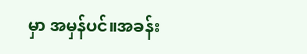မှာ အမှန်ပင်။အခန်း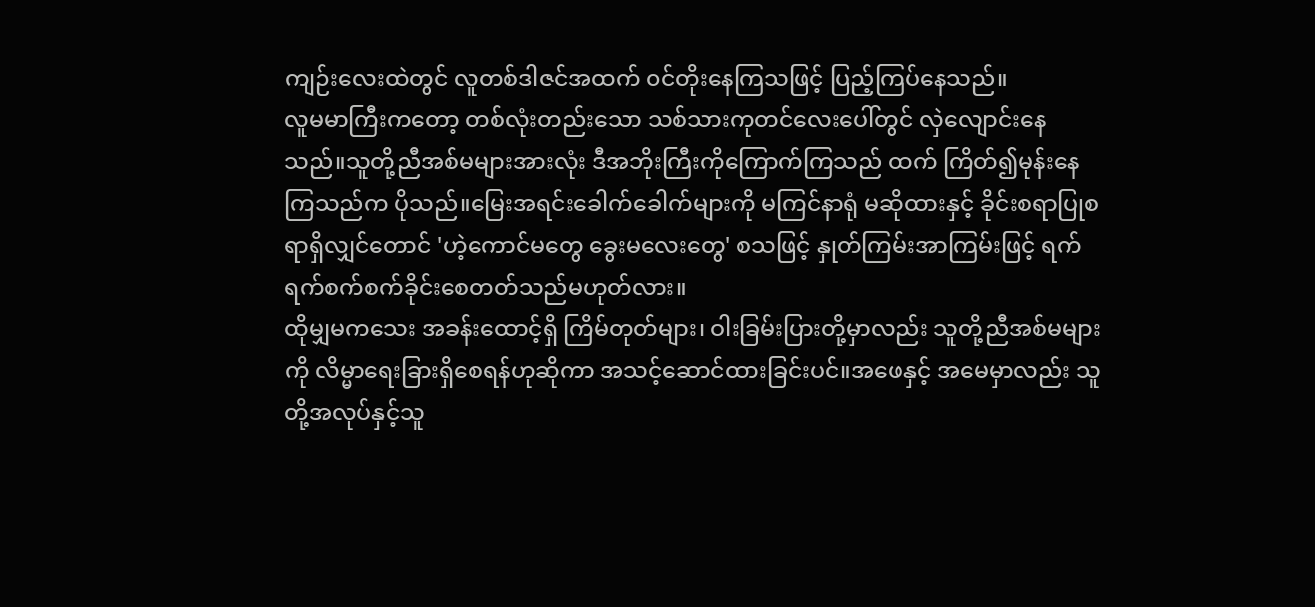ကျဉ်းလေးထဲတွင် လူတစ်ဒါဇင်အထက် ၀င်တိုးနေကြသဖြင့် ပြည့်ကြပ်နေသည်။
လူမမာကြီးကတော့ တစ်လုံးတည်းသော သစ်သားကုတင်လေးပေါ်တွင် လှဲလျောင်းနေသည်။သူတို့ညီအစ်မများအားလုံး ဒီအဘိုးကြီးကိုကြောက်ကြသည် ထက် ကြိတ်၍မုန်းနေကြသည်က ပိုသည်။မြေးအရင်းခေါက်ခေါက်များကို မကြင်နာရုံ မဆိုထားနှင့် ခိုင်းစရာပြုစရာရှိလျှင်တောင် 'ဟဲ့ကောင်မတွေ ခွေးမလေးတွေ' စသဖြင့် နှုတ်ကြမ်းအာကြမ်းဖြင့် ရက်ရက်စက်စက်ခိုင်းစေတတ်သည်မဟုတ်လား။
ထိုမျှမကသေး အခန်းထောင့်ရှိ ကြိမ်တုတ်များ၊ ဝါးခြမ်းပြားတို့မှာလည်း သူတို့ညီအစ်မများကို လိမ္မာရေးခြားရှိစေရန်ဟုဆိုကာ အသင့်ဆောင်ထားခြင်းပင်။အဖေနှင့် အမေမှာလည်း သူတို့အလုပ်နှင့်သူ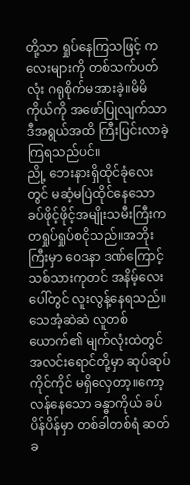တို့သာ ရှုပ်နေကြသဖြင့် ကလေးများကို တစ်သက်ပတ်လုံး ဂရုစိုက်မအားခဲ့။မိမိကိုယ်ကို အဖော်ပြုလျက်သာ ဒီအရွယ်အထိ ကြီးပြင်းလာခဲ့ကြရသည်ပင်။
ညို့ ဘေးနားရှိထိုင်ခုံလေးတွင် မဆံ့မပြဲထိုင်နေသော ခပ်ဖိုင့်ဖိုင့်အမျိုးသမီးကြီးက တရှုပ်ရှုပ်စငိုသည်။အဘိုးကြီးမှာ ဝေဒနာ ဒဏ်ကြောင့် သစ်သားကုတင် အနိမ့်လေးပေါ်တွင် လူးလွန့်နေရသည်။သေအံ့ဆဲဆဲ လူတစ်ယောက်၏ မျက်လုံးထဲတွင် အလင်းရောင်တို့မှာ ဆုပ်ဆုပ်ကိုင်ကိုင် မရှိလှေတာ့။ကော့လန်နေသော ခန္ဓာကိုယ် ခပ်ပိန်ပိန်မှာ တစ်ခါတစ်ရံ ဆတ်ခ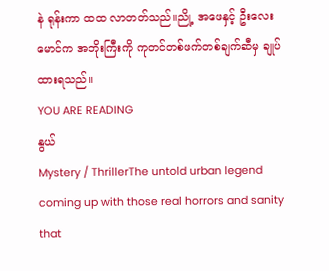နဲ ရုန်းကာ ထထ လာတတ်သည်။ညို့ အဖေနှင့် ဦးလေးမောင်က အဘိုးကြီးကို ကုတင်တစ်ဖက်တစ်ချက်ဆီမှ ချုပ်ထားရသည်။
YOU ARE READING
နွယ်
Mystery / ThrillerThe untold urban legend coming up with those real horrors and sanity that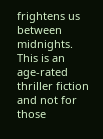frightens us between midnights. This is an age-rated thriller fiction and not for those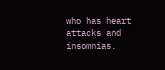who has heart attacks and insomnias.